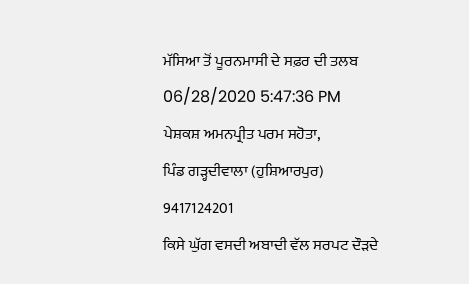ਮੱਸਿਆ ਤੋਂ ਪੂਰਨਮਾਸੀ ਦੇ ਸਫ਼ਰ ਦੀ ਤਲਬ
06/28/2020 5:47:36 PM
ਪੇਸ਼ਕਸ਼ ਅਮਨਪ੍ਰੀਤ ਪਰਮ ਸਹੋਤਾ,
ਪਿੰਡ ਗੜ੍ਹਦੀਵਾਲਾ (ਹੁਸ਼ਿਆਰਪੁਰ)
9417124201
ਕਿਸੇ ਘੁੱਗ ਵਸਦੀ ਅਬਾਦੀ ਵੱਲ ਸਰਪਟ ਦੌੜਦੇ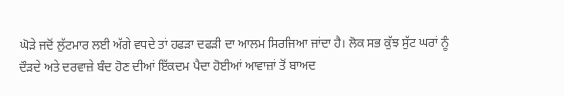ਘੋੜੇ ਜਦੋਂ ਲੁੱਟਮਾਰ ਲਈ ਅੱਗੇ ਵਧਦੇ ਤਾਂ ਹਫੜਾ ਦਫੜੀ ਦਾ ਆਲਮ ਸਿਰਜਿਆ ਜਾਂਦਾ ਹੈ। ਲੋਕ ਸਭ ਕੁੱਝ ਸੁੱਟ ਘਰਾਂ ਨੂੰ ਦੌੜਦੇ ਅਤੇ ਦਰਵਾਜ਼ੇ ਬੰਦ ਹੋਣ ਦੀਆਂ ਇੱਕਦਮ ਪੈਦਾ ਹੋਈਆਂ ਆਵਾਜ਼ਾਂ ਤੋਂ ਬਾਅਦ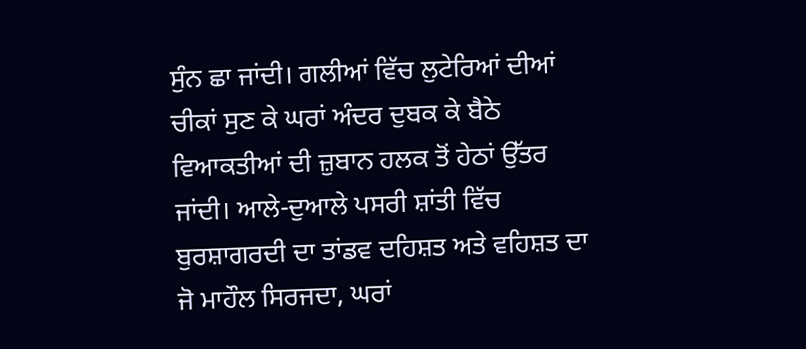ਸੁੰਨ ਛਾ ਜਾਂਦੀ। ਗਲੀਆਂ ਵਿੱਚ ਲੁਟੇਰਿਆਂ ਦੀਆਂ ਚੀਕਾਂ ਸੁਣ ਕੇ ਘਰਾਂ ਅੰਦਰ ਦੁਬਕ ਕੇ ਬੈਠੇ ਵਿਆਕਤੀਆਂ ਦੀ ਜ਼ੁਬਾਨ ਹਲਕ ਤੋਂ ਹੇਠਾਂ ਉੱਤਰ ਜਾਂਦੀ। ਆਲੇ-ਦੁਆਲੇ ਪਸਰੀ ਸ਼ਾਂਤੀ ਵਿੱਚ ਬੁਰਸ਼ਾਗਰਦੀ ਦਾ ਤਾਂਡਵ ਦਹਿਸ਼ਤ ਅਤੇ ਵਹਿਸ਼ਤ ਦਾ ਜੋ ਮਾਹੌਲ ਸਿਰਜਦਾ, ਘਰਾਂ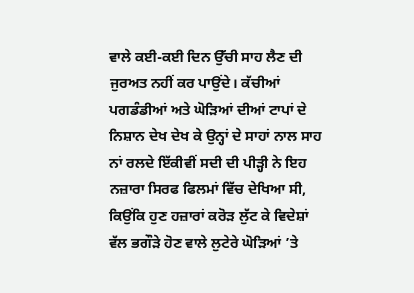ਵਾਲੇ ਕਈ-ਕਈ ਦਿਨ ਉੱਚੀ ਸਾਹ ਲੈਣ ਦੀ ਜੁਰਅਤ ਨਹੀਂ ਕਰ ਪਾਉਂਦੇ। ਕੱਚੀਆਂ ਪਗਡੰਡੀਆਂ ਅਤੇ ਘੋੜਿਆਂ ਦੀਆਂ ਟਾਪਾਂ ਦੇ ਨਿਸ਼ਾਨ ਦੇਖ ਦੇਖ ਕੇ ਉਨ੍ਹਾਂ ਦੇ ਸਾਹਾਂ ਨਾਲ ਸਾਹ ਨਾਂ ਰਲਦੇ ਇੱਕੀਵੀਂ ਸਦੀ ਦੀ ਪੀੜ੍ਹੀ ਨੇ ਇਹ ਨਜ਼ਾਰਾ ਸਿਰਫ ਫਿਲਮਾਂ ਵਿੱਚ ਦੇਖਿਆ ਸੀ, ਕਿਉਂਕਿ ਹੁਣ ਹਜ਼ਾਰਾਂ ਕਰੋੜ ਲੁੱਟ ਕੇ ਵਿਦੇਸ਼ਾਂ ਵੱਲ ਭਗੌੜੇ ਹੋਣ ਵਾਲੇ ਲੁਟੇਰੇ ਘੋੜਿਆਂ ’ਤੇ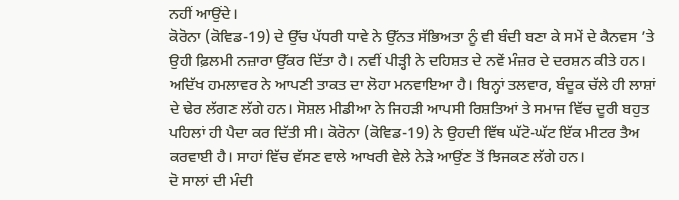ਨਹੀਂ ਆਉਂਦੇ।
ਕੋਰੋਨਾ (ਕੋਵਿਡ-19) ਦੇ ਉੱਚ ਪੱਧਰੀ ਧਾਵੇ ਨੇ ਉੱਨਤ ਸੱਭਿਅਤਾ ਨੂੰ ਵੀ ਬੰਦੀ ਬਣਾ ਕੇ ਸਮੇਂ ਦੇ ਕੈਨਵਸ ’ਤੇ ਉਹੀ ਫ਼ਿਲਮੀ ਨਜ਼ਾਰਾ ਉੱਕਰ ਦਿੱਤਾ ਹੈ। ਨਵੀਂ ਪੀੜ੍ਹੀ ਨੇ ਦਹਿਸ਼ਤ ਦੇ ਨਵੇਂ ਮੰਜ਼ਰ ਦੇ ਦਰਸ਼ਨ ਕੀਤੇ ਹਨ। ਅਦਿੱਖ ਹਮਲਾਵਰ ਨੇ ਆਪਣੀ ਤਾਕਤ ਦਾ ਲੋਹਾ ਮਨਵਾਇਆ ਹੈ। ਬਿਨ੍ਹਾਂ ਤਲਵਾਰ, ਬੰਦੂਕ ਚੱਲੇ ਹੀ ਲਾਸ਼ਾਂ ਦੇ ਢੇਰ ਲੱਗਣ ਲੱਗੇ ਹਨ। ਸੋਸ਼ਲ ਮੀਡੀਆ ਨੇ ਜਿਹੜੀ ਆਪਸੀ ਰਿਸ਼ਤਿਆਂ ਤੇ ਸਮਾਜ ਵਿੱਚ ਦੂਰੀ ਬਹੁਤ ਪਹਿਲਾਂ ਹੀ ਪੈਦਾ ਕਰ ਦਿੱਤੀ ਸੀ। ਕੋਰੋਨਾ (ਕੋਵਿਡ-19) ਨੇ ਉਹਦੀ ਵਿੱਥ ਘੱਟੋ-ਘੱਟ ਇੱਕ ਮੀਟਰ ਤੈਅ ਕਰਵਾਈ ਹੈ। ਸਾਹਾਂ ਵਿੱਚ ਵੱਸਣ ਵਾਲੇ ਆਖਰੀ ਵੇਲੇ ਨੇੜੇ ਆਉਂਣ ਤੋਂ ਝਿਜਕਣ ਲੱਗੇ ਹਨ।
ਦੋ ਸਾਲਾਂ ਦੀ ਮੰਦੀ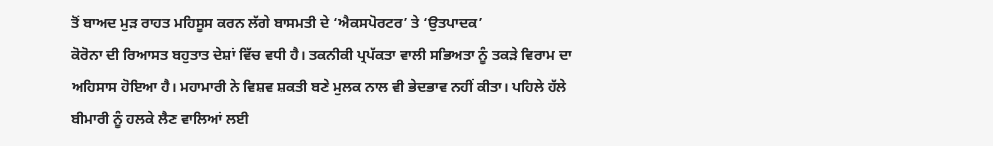ਤੋਂ ਬਾਅਦ ਮੁੜ ਰਾਹਤ ਮਹਿਸੂਸ ਕਰਨ ਲੱਗੇ ਬਾਸਮਤੀ ਦੇ ‘ਐਕਸਪੋਰਟਰ’ ਤੇ ‘ਉਤਪਾਦਕ’
ਕੋਰੋਨਾ ਦੀ ਰਿਆਸਤ ਬਹੁਤਾਤ ਦੇਸ਼ਾਂ ਵਿੱਚ ਵਧੀ ਹੈ। ਤਕਨੀਕੀ ਪ੍ਰਪੱਕਤਾ ਵਾਲੀ ਸਭਿਅਤਾ ਨੂੰ ਤਕੜੇ ਵਿਰਾਮ ਦਾ ਅਹਿਸਾਸ ਹੋਇਆ ਹੈ। ਮਹਾਮਾਰੀ ਨੇ ਵਿਸ਼ਵ ਸ਼ਕਤੀ ਬਣੇ ਮੁਲਕ ਨਾਲ ਵੀ ਭੇਦਭਾਵ ਨਹੀਂ ਕੀਤਾ। ਪਹਿਲੇ ਹੱਲੇ ਬੀਮਾਰੀ ਨੂੰ ਹਲਕੇ ਲੈਣ ਵਾਲਿਆਂ ਲਈ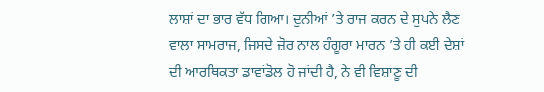ਲਾਸ਼ਾਂ ਦਾ ਭਾਰ ਵੱਧ ਗਿਆ। ਦੁਨੀਆਂ ’ਤੇ ਰਾਜ ਕਰਨ ਦੇ ਸੁਪਨੇ ਲੈਣ ਵਾਲਾ ਸਾਮਰਾਜ, ਜਿਸਦੇ ਜ਼ੋਰ ਨਾਲ ਹੰਗੂਰਾ ਮਾਰਨ ’ਤੇ ਹੀ ਕਈ ਦੇਸ਼ਾਂ ਦੀ ਆਰਥਿਕਤਾ ਡਾਵਾਂਡੋਲ ਹੋ ਜਾਂਦੀ ਹੈ, ਨੇ ਵੀ ਵਿਸ਼ਾਣੂ ਦੀ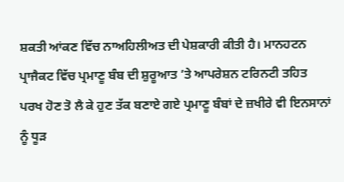ਸ਼ਕਤੀ ਆਂਕਣ ਵਿੱਚ ਨਾਅਹਿਲੀਅਤ ਦੀ ਪੇਸ਼ਕਾਰੀ ਕੀਤੀ ਹੈ। ਮਾਨਹਟਨ ਪ੍ਰਾਜੈਕਟ ਵਿੱਚ ਪ੍ਰਮਾਣੂ ਬੰਬ ਦੀ ਸ਼ੁਰੂਆਤ ’ਤੇ ਆਪਰੇਸ਼ਨ ਟਰਿਨਟੀ ਤਹਿਤ ਪਰਖ ਹੋਣ ਤੋ ਲੈ ਕੇ ਹੁਣ ਤੱਕ ਬਣਾਏ ਗਏ ਪ੍ਰਮਾਣੂ ਬੰਬਾਂ ਦੇ ਜ਼ਖੀਰੇ ਵੀ ਇਨਸਾਨਾਂ ਨੂੰ ਧੂੜ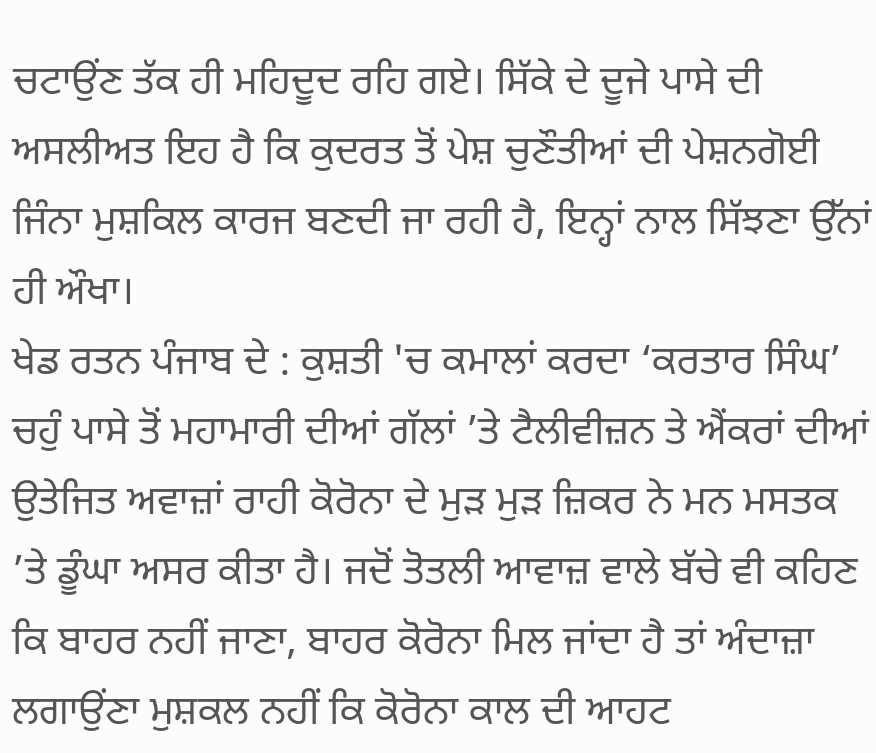ਚਟਾਉਂਣ ਤੱਕ ਹੀ ਮਹਿਦੂਦ ਰਹਿ ਗਏ। ਸਿੱਕੇ ਦੇ ਦੂਜੇ ਪਾਸੇ ਦੀ ਅਸਲੀਅਤ ਇਹ ਹੈ ਕਿ ਕੁਦਰਤ ਤੋਂ ਪੇਸ਼ ਚੁਣੌਤੀਆਂ ਦੀ ਪੇਸ਼ਨਗੋਈ ਜਿੰਨਾ ਮੁਸ਼ਕਿਲ ਕਾਰਜ ਬਣਦੀ ਜਾ ਰਹੀ ਹੈ, ਇਨ੍ਹਾਂ ਨਾਲ ਸਿੱਝਣਾ ਉੱਨਾਂ ਹੀ ਔਖਾ।
ਖੇਡ ਰਤਨ ਪੰਜਾਬ ਦੇ : ਕੁਸ਼ਤੀ 'ਚ ਕਮਾਲਾਂ ਕਰਦਾ ‘ਕਰਤਾਰ ਸਿੰਘ’
ਚਹੁੰ ਪਾਸੇ ਤੋਂ ਮਹਾਮਾਰੀ ਦੀਆਂ ਗੱਲਾਂ ’ਤੇ ਟੈਲੀਵੀਜ਼ਨ ਤੇ ਐਂਕਰਾਂ ਦੀਆਂ ਉਤੇਜਿਤ ਅਵਾਜ਼ਾਂ ਰਾਹੀ ਕੋਰੋਨਾ ਦੇ ਮੁੜ ਮੁੜ ਜ਼ਿਕਰ ਨੇ ਮਨ ਮਸਤਕ ’ਤੇ ਡੂੰਘਾ ਅਸਰ ਕੀਤਾ ਹੈ। ਜਦੋਂ ਤੋਤਲੀ ਆਵਾਜ਼ ਵਾਲੇ ਬੱਚੇ ਵੀ ਕਹਿਣ ਕਿ ਬਾਹਰ ਨਹੀਂ ਜਾਣਾ, ਬਾਹਰ ਕੋਰੋਨਾ ਮਿਲ ਜਾਂਦਾ ਹੈ ਤਾਂ ਅੰਦਾਜ਼ਾ ਲਗਾਉਂਣਾ ਮੁਸ਼ਕਲ ਨਹੀਂ ਕਿ ਕੋਰੋਨਾ ਕਾਲ ਦੀ ਆਹਟ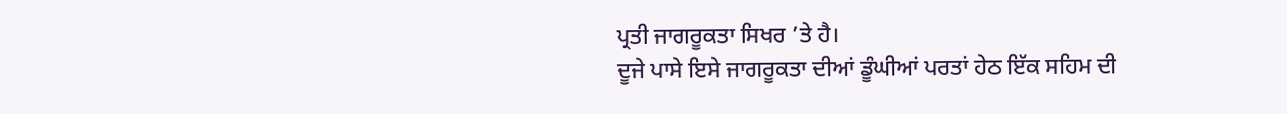ਪ੍ਰਤੀ ਜਾਗਰੂਕਤਾ ਸਿਖਰ ’ਤੇ ਹੈ।
ਦੂਜੇ ਪਾਸੇ ਇਸੇ ਜਾਗਰੂਕਤਾ ਦੀਆਂ ਡੂੰਘੀਆਂ ਪਰਤਾਂ ਹੇਠ ਇੱਕ ਸਹਿਮ ਦੀ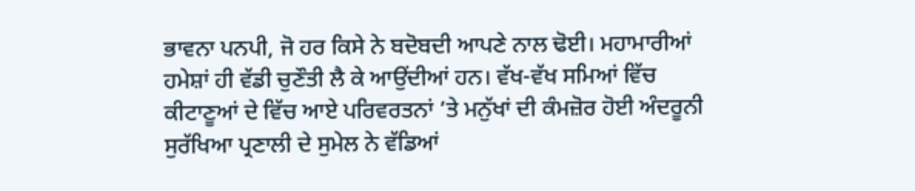ਭਾਵਨਾ ਪਨਪੀ, ਜੋ ਹਰ ਕਿਸੇ ਨੇ ਬਦੋਬਦੀ ਆਪਣੇ ਨਾਲ ਢੋਈ। ਮਹਾਮਾਰੀਆਂ ਹਮੇਸ਼ਾਂ ਹੀ ਵੱਡੀ ਚੁਣੌਤੀ ਲੈ ਕੇ ਆਉਂਦੀਆਂ ਹਨ। ਵੱਖ-ਵੱਖ ਸਮਿਆਂ ਵਿੱਚ ਕੀਟਾਣੂਆਂ ਦੇ ਵਿੱਚ ਆਏ ਪਰਿਵਰਤਨਾਂ ’ਤੇ ਮਨੁੱਖਾਂ ਦੀ ਕੰਮਜ਼ੋਰ ਹੋਈ ਅੰਦਰੂਨੀ ਸੁਰੱਖਿਆ ਪ੍ਰਣਾਲੀ ਦੇ ਸੁਮੇਲ ਨੇ ਵੱਡਿਆਂ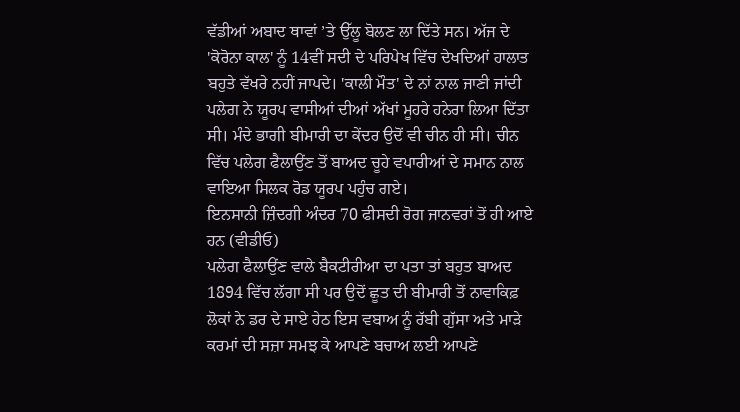ਵੱਡੀਆਂ ਅਬਾਦ ਥਾਵਾਂ ’ਤੇ ਉੱਲੂ ਬੋਲਣ ਲਾ ਦਿੱਤੇ ਸਨ। ਅੱਜ ਦੇ 'ਕੋਰੋਨਾ ਕਾਲ' ਨੂੰ 14ਵੀਂ ਸਦੀ ਦੇ ਪਰਿਪੇਖ ਵਿੱਚ ਦੇਖਦਿਆਂ ਹਾਲਾਤ ਬਹੁਤੇ ਵੱਖਰੇ ਨਹੀਂ ਜਾਪਦੇ। 'ਕਾਲੀ ਮੌਤ' ਦੇ ਨਾਂ ਨਾਲ ਜਾਣੀ ਜਾਂਦੀ ਪਲੇਗ ਨੇ ਯੂਰਪ ਵਾਸੀਆਂ ਦੀਆਂ ਅੱਖਾਂ ਮੂਹਰੇ ਹਨੇਰਾ ਲਿਆ ਦਿੱਤਾ ਸੀ। ਮੰਦੇ ਭਾਗੀ ਬੀਮਾਰੀ ਦਾ ਕੇਂਦਰ ਉਦੋਂ ਵੀ ਚੀਨ ਹੀ ਸੀ। ਚੀਨ ਵਿੱਚ ਪਲੇਗ ਫੈਲਾਉਂਣ ਤੋਂ ਬਾਅਦ ਚੂਹੇ ਵਪਾਰੀਆਂ ਦੇ ਸਮਾਨ ਨਾਲ ਵਾਇਆ ਸਿਲਕ ਰੋਡ ਯੂਰਪ ਪਹੁੰਚ ਗਏ।
ਇਨਸਾਨੀ ਜ਼ਿੰਦਗੀ ਅੰਦਰ 70 ਫੀਸਦੀ ਰੋਗ ਜਾਨਵਰਾਂ ਤੋਂ ਹੀ ਆਏ ਹਨ (ਵੀਡੀਓ)
ਪਲੇਗ ਫੈਲਾਉਂਣ ਵਾਲੇ ਬੈਕਟੀਰੀਆ ਦਾ ਪਤਾ ਤਾਂ ਬਹੁਤ ਬਾਅਦ 1894 ਵਿੱਚ ਲੱਗਾ ਸੀ ਪਰ ਉਦੋਂ ਛੂਤ ਦੀ ਬੀਮਾਰੀ ਤੋਂ ਨਾਵਾਕਿਫ਼ ਲੋਕਾਂ ਨੇ ਡਰ ਦੇ ਸਾਏ ਹੇਠ ਇਸ ਵਬਾਅ ਨੂੰ ਰੱਬੀ ਗੁੱਸਾ ਅਤੇ ਮਾੜੇ ਕਰਮਾਂ ਦੀ ਸਜ਼ਾ ਸਮਝ ਕੇ ਆਪਣੇ ਬਚਾਅ ਲਈ ਆਪਣੇ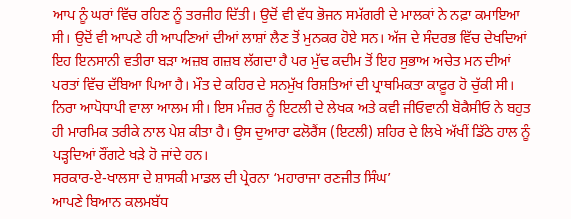ਆਪ ਨੂੰ ਘਰਾਂ ਵਿੱਚ ਰਹਿਣ ਨੂੰ ਤਰਜੀਹ ਦਿੱਤੀ। ਉਦੋਂ ਵੀ ਵੱਧ ਭੋਜਨ ਸਮੱਗਰੀ ਦੇ ਮਾਲਕਾਂ ਨੇ ਨਫ਼ਾ ਕਮਾਇਆ ਸੀ। ਉਦੋਂ ਵੀ ਆਪਣੇ ਹੀ ਆਪਣਿਆਂ ਦੀਆਂ ਲਾਸ਼ਾਂ ਲੈਣ ਤੋਂ ਮੁਨਕਰ ਹੋਏ ਸਨ। ਅੱਜ ਦੇ ਸੰਦਰਭ ਵਿੱਚ ਦੇਖਦਿਆਂ ਇਹ ਇਨਸਾਨੀ ਵਤੀਰਾ ਬੜਾ ਅਜ਼ਬ ਗਜ਼ਬ ਲੱਗਦਾ ਹੈ ਪਰ ਮੁੱਢ ਕਦੀਮ ਤੋਂ ਇਹ ਸੁਭਾਅ ਅਚੇਤ ਮਨ ਦੀਆਂ ਪਰਤਾਂ ਵਿੱਚ ਦੱਬਿਆ ਪਿਆ ਹੈ। ਮੌਤ ਦੇ ਕਹਿਰ ਦੇ ਸਨਮੁੱਖ ਰਿਸ਼ਤਿਆਂ ਦੀ ਪ੍ਰਾਥਮਿਕਤਾ ਕਾਫ਼ੂਰ ਹੋ ਚੁੱਕੀ ਸੀ। ਨਿਰਾ ਆਪੋਧਾਪੀ ਵਾਲਾ ਆਲਮ ਸੀ। ਇਸ ਮੰਜ਼ਰ ਨੂੰ ਇਟਲੀ ਦੇ ਲੇਖਕ ਅਤੇ ਕਵੀ ਜੀਓਵਾਨੀ ਬੋਕੈਸੀਓ ਨੇ ਬਹੁਤ ਹੀ ਮਾਰਮਿਕ ਤਰੀਕੇ ਨਾਲ ਪੇਸ਼ ਕੀਤਾ ਹੈ। ਉਸ ਦੁਆਰਾ ਫਲੋਰੈਂਸ (ਇਟਲੀ) ਸ਼ਹਿਰ ਦੇ ਲਿਖੇ ਅੱਖੀਂ ਡਿੱਠੇ ਹਾਲ ਨੂੰ ਪੜ੍ਹਦਿਆਂ ਰੌਂਗਟੇ ਖੜੇ ਹੋ ਜਾਂਦੇ ਹਨ।
ਸਰਕਾਰ-ਏ-ਖਾਲਸਾ ਦੇ ਸ਼ਾਸਕੀ ਮਾਡਲ ਦੀ ਪ੍ਰੇਰਨਾ ‘ਮਹਾਰਾਜਾ ਰਣਜੀਤ ਸਿੰਘ’
ਆਪਣੇ ਬਿਆਨ ਕਲਮਬੱਧ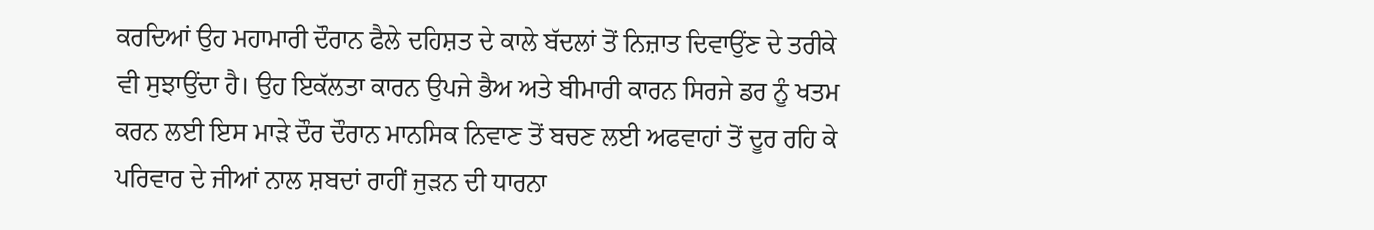ਕਰਦਿਆਂ ਉਹ ਮਹਾਮਾਰੀ ਦੌਰਾਨ ਫੈਲੇ ਦਹਿਸ਼ਤ ਦੇ ਕਾਲੇ ਬੱਦਲਾਂ ਤੋਂ ਨਿਜ਼ਾਤ ਦਿਵਾਉਂਣ ਦੇ ਤਰੀਕੇ ਵੀ ਸੁਝਾਉਂਦਾ ਹੈ। ਉਹ ਇਕੱਲਤਾ ਕਾਰਨ ਉਪਜੇ ਭੈਅ ਅਤੇ ਬੀਮਾਰੀ ਕਾਰਨ ਸਿਰਜੇ ਡਰ ਨੂੰ ਖਤਮ ਕਰਨ ਲਈ ਇਸ ਮਾੜੇ ਦੌਰ ਦੌਰਾਨ ਮਾਨਸਿਕ ਨਿਵਾਣ ਤੋਂ ਬਚਣ ਲਈ ਅਫਵਾਹਾਂ ਤੋਂ ਦੂਰ ਰਹਿ ਕੇ ਪਰਿਵਾਰ ਦੇ ਜੀਆਂ ਨਾਲ ਸ਼ਬਦਾਂ ਰਾਹੀਂ ਜੁੜਨ ਦੀ ਧਾਰਨਾ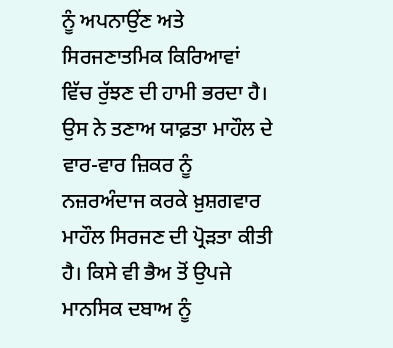ਨੂੰ ਅਪਨਾਉਂਣ ਅਤੇ ਸਿਰਜਣਾਤਮਿਕ ਕਿਰਿਆਵਾਂ ਵਿੱਚ ਰੁੱਝਣ ਦੀ ਹਾਮੀ ਭਰਦਾ ਹੈ। ਉਸ ਨੇ ਤਣਾਅ ਯਾਫ਼ਤਾ ਮਾਹੌਲ ਦੇ ਵਾਰ-ਵਾਰ ਜ਼ਿਕਰ ਨੂੰ ਨਜ਼ਰਅੰਦਾਜ ਕਰਕੇ ਖ਼ੁਸ਼ਗਵਾਰ ਮਾਹੌਲ ਸਿਰਜਣ ਦੀ ਪ੍ਰੋੜਤਾ ਕੀਤੀ ਹੈ। ਕਿਸੇ ਵੀ ਭੈਅ ਤੋਂ ਉਪਜੇ ਮਾਨਸਿਕ ਦਬਾਅ ਨੂੰ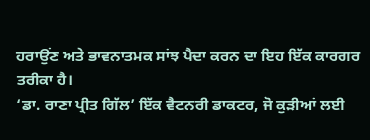ਹਰਾਉਂਣ ਅਤੇ ਭਾਵਨਾਤਮਕ ਸਾਂਝ ਪੈਦਾ ਕਰਨ ਦਾ ਇਹ ਇੱਕ ਕਾਰਗਰ ਤਰੀਕਾ ਹੈ।
‘ਡਾ. ਰਾਣਾ ਪ੍ਰੀਤ ਗਿੱਲ’ ਇੱਕ ਵੈਟਨਰੀ ਡਾਕਟਰ, ਜੋ ਕੁੜੀਆਂ ਲਈ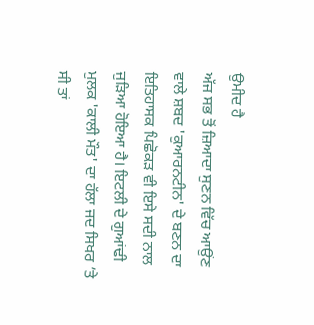ਉਮੀਦ ਹੈ
ਅੱਜ ਸਭ ਤੋਂ ਜ਼ਿਆਦਾ ਸੁਣਨ ਵਿੱਚ ਆਉਂਣ ਵਾਲੇ ਸ਼ਬਦ 'ਕੁਆਰਨਟੀਨ' ਦੇ ਬਣਨ ਦਾ ਇਤਿਹਾਸਕ ਪਿਛੋਕੜ ਵੀ ਇਸੇ ਸਦੀ ਨਾਲ ਜੁੜਿਆ ਹੋਇਆ ਹੈ। ਇਟਲੀ ਦੇ ਗੁਆਂਢੀ ਮੁਲਕ 'ਕਾਲੀ ਮੌਤ' ਦਾ ਹੱਲਾ ਜਦ ਸਿਖਰ ’ਤੇ ਸੀ ਤਾਂ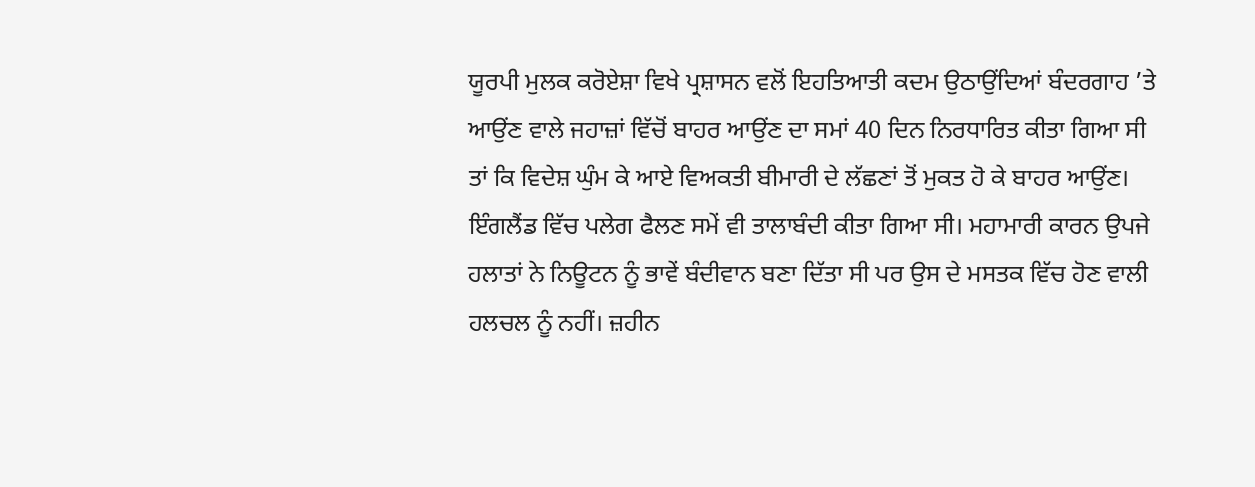ਯੂਰਪੀ ਮੁਲਕ ਕਰੋਏਸ਼ਾ ਵਿਖੇ ਪ੍ਰਸ਼ਾਸਨ ਵਲੋਂ ਇਹਤਿਆਤੀ ਕਦਮ ਉਠਾਉਂਦਿਆਂ ਬੰਦਰਗਾਹ ’ਤੇ ਆਉਂਣ ਵਾਲੇ ਜਹਾਜ਼ਾਂ ਵਿੱਚੋਂ ਬਾਹਰ ਆਉਂਣ ਦਾ ਸਮਾਂ 40 ਦਿਨ ਨਿਰਧਾਰਿਤ ਕੀਤਾ ਗਿਆ ਸੀ ਤਾਂ ਕਿ ਵਿਦੇਸ਼ ਘੁੰਮ ਕੇ ਆਏ ਵਿਅਕਤੀ ਬੀਮਾਰੀ ਦੇ ਲੱਛਣਾਂ ਤੋਂ ਮੁਕਤ ਹੋ ਕੇ ਬਾਹਰ ਆਉਂਣ।
ਇੰਗਲੈਂਡ ਵਿੱਚ ਪਲੇਗ ਫੈਲਣ ਸਮੇਂ ਵੀ ਤਾਲਾਬੰਦੀ ਕੀਤਾ ਗਿਆ ਸੀ। ਮਹਾਮਾਰੀ ਕਾਰਨ ਉਪਜੇ ਹਲਾਤਾਂ ਨੇ ਨਿਊਟਨ ਨੂੰ ਭਾਵੇਂ ਬੰਦੀਵਾਨ ਬਣਾ ਦਿੱਤਾ ਸੀ ਪਰ ਉਸ ਦੇ ਮਸਤਕ ਵਿੱਚ ਹੋਣ ਵਾਲੀ ਹਲਚਲ ਨੂੰ ਨਹੀਂ। ਜ਼ਹੀਨ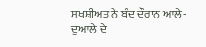ਸਖਸ਼ੀਅਤ ਨੇ ਬੰਦ ਦੌਰਾਨ ਆਲੇ-ਦੁਆਲੇ ਦੇ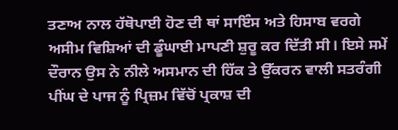ਤਣਾਅ ਨਾਲ ਹੱਥੋਪਾਈ ਹੋਣ ਦੀ ਥਾਂ ਸਾਇੰਸ ਅਤੇ ਹਿਸਾਬ ਵਰਗੇ ਅਸੀਮ ਵਿਸ਼ਿਆਂ ਦੀ ਡੂੰਘਾਈ ਮਾਪਣੀ ਸ਼ੁਰੂ ਕਰ ਦਿੱਤੀ ਸੀ। ਇਸੇ ਸਮੇਂ ਦੌਰਾਨ ਉਸ ਨੇ ਨੀਲੇ ਅਸਮਾਨ ਦੀ ਹਿੱਕ ਤੇ ਉੱਕਰਨ ਵਾਲੀ ਸਤਰੰਗੀ ਪੀਂਘ ਦੇ ਪਾਜ ਨੂੰ ਪ੍ਰਿਜ਼ਮ ਵਿੱਚੋਂ ਪ੍ਰਕਾਸ਼ ਦੀ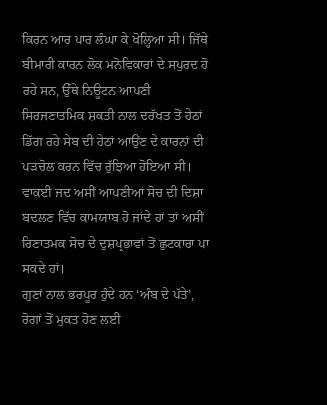ਕਿਰਨ ਆਰ ਪਾਰ ਲੰਘਾ ਕੇ ਖੋਲ੍ਹਿਆ ਸੀ। ਜਿੱਥੇ ਬੀਮਾਰੀ ਕਾਰਨ ਲੋਕ ਮਨੋਵਿਕਾਰਾਂ ਦੇ ਸਪੁਰਦ ਹੋ ਰਹੇ ਸਨ, ਉੱਥੇ ਨਿਊਟਨ ਆਪਣੀ ਸਿਰਜਣਾਤਮਿਕ ਸ਼ਕਤੀ ਨਾਲ ਦਰੱਖਤ ਤੋਂ ਹੇਠਾਂ ਡਿੱਗ ਰਹੇ ਸੇਬ ਦੀ ਹੇਠਾਂ ਆਉਂਣ ਦੇ ਕਾਰਨਾਂ ਦੀ ਪੜਚੋਲ ਕਰਨ ਵਿੱਚ ਰੁੱਝਿਆ ਹੋਇਆ ਸੀ। ਵਾਕਈ ਜਦ ਅਸੀਂ ਆਪਣੀਆਂ ਸੋਚ ਦੀ ਦਿਸ਼ਾ ਬਦਲਣ ਵਿੱਚ ਕਾਮਯਾਬ ਹੋ ਜਾਂਦੇ ਹਾਂ ਤਾਂ ਅਸੀਂ ਰਿਣਾਤਮਕ ਸੋਚ ਦੇ ਦੁਸ਼ਪ੍ਰਭਾਵਾਂ ਤੋਂ ਛੁਟਕਾਰਾ ਪਾ ਸਕਦੇ ਹਾਂ।
ਗੁਣਾਂ ਨਾਲ ਭਰਪੂਰ ਹੁੰਦੇ ਹਨ ‘ਅੰਬ ਦੇ ਪੱਤੇ’, ਰੋਗਾਂ ਤੋਂ ਮੁਕਤ ਹੋਣ ਲਈ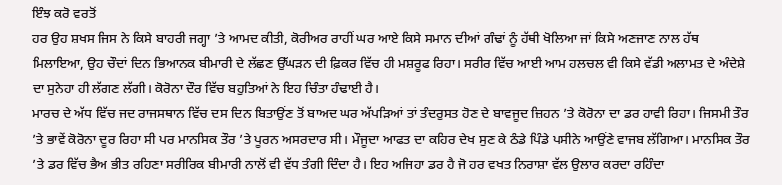ਇੰਝ ਕਰੋ ਵਰਤੋਂ
ਹਰ ਉਹ ਸ਼ਖਸ ਜਿਸ ਨੇ ਕਿਸੇ ਬਾਹਰੀ ਜਗ੍ਹਾ ’ਤੇ ਆਮਦ ਕੀਤੀ, ਕੋਰੀਅਰ ਰਾਹੀਂ ਘਰ ਆਏ ਕਿਸੇ ਸਮਾਨ ਦੀਆਂ ਗੰਢਾਂ ਨੂੰ ਹੱਥੀ ਖੋਲਿਆ ਜਾਂ ਕਿਸੇ ਅਣਜਾਣ ਨਾਲ ਹੱਥ ਮਿਲਾਇਆ, ਉਹ ਚੌਦਾਂ ਦਿਨ ਭਿਆਨਕ ਬੀਮਾਰੀ ਦੇ ਲੱਛਣ ਉੱਘੜਨ ਦੀ ਫ਼ਿਕਰ ਵਿੱਚ ਹੀ ਮਸ਼ਰੂਫ ਰਿਹਾ। ਸਰੀਰ ਵਿੱਚ ਆਈ ਆਮ ਹਲਚਲ ਵੀ ਕਿਸੇ ਵੱਡੀ ਅਲਾਮਤ ਦੇ ਅੰਦੇਸ਼ੇ ਦਾ ਸੁਨੇਹਾ ਹੀ ਲੱਗਣ ਲੱਗੀ। ਕੋਰੋਨਾ ਦੌਰ ਵਿੱਚ ਬਹੁਤਿਆਂ ਨੇ ਇਹ ਚਿੰਤਾ ਹੰਢਾਈ ਹੈ।
ਮਾਰਚ ਦੇ ਅੱਧ ਵਿੱਚ ਜਦ ਰਾਜਸਥਾਨ ਵਿੱਚ ਦਸ ਦਿਨ ਬਿਤਾਉਂਣ ਤੋਂ ਬਾਅਦ ਘਰ ਅੱਪੜਿਆਂ ਤਾਂ ਤੰਦਰੁਸਤ ਹੋਣ ਦੇ ਬਾਵਜੂਦ ਜ਼ਿਹਨ ’ਤੇ ਕੋਰੋਨਾ ਦਾ ਡਰ ਹਾਵੀ ਰਿਹਾ। ਜਿਸਮੀ ਤੌਰ ’ਤੇ ਭਾਵੇਂ ਕੋਰੋਨਾ ਦੂਰ ਰਿਹਾ ਸੀ ਪਰ ਮਾਨਸਿਕ ਤੌਰ ’ਤੇ ਪੂਰਨ ਅਸਰਦਾਰ ਸੀ। ਮੌਜੂਦਾ ਆਫਤ ਦਾ ਕਹਿਰ ਦੇਖ ਸੁਣ ਕੇ ਠੰਡੇ ਪਿੰਡੇ ਪਸੀਨੇ ਆਉਂਣੇ ਵਾਜਬ ਲੱਗਿਆ। ਮਾਨਸਿਕ ਤੌਰ ’ਤੇ ਡਰ ਵਿੱਚ ਭੈਅ ਭੀਤ ਰਹਿਣਾ ਸਰੀਰਿਕ ਬੀਮਾਰੀ ਨਾਲੋਂ ਵੀ ਵੱਧ ਤੰਗੀ ਦਿੰਦਾ ਹੈ। ਇਹ ਅਜਿਹਾ ਡਰ ਹੈ ਜੋ ਹਰ ਵਖਤ ਨਿਰਾਸ਼ਾ ਵੱਲ ਉਲਾਰ ਕਰਦਾ ਰਹਿੰਦਾ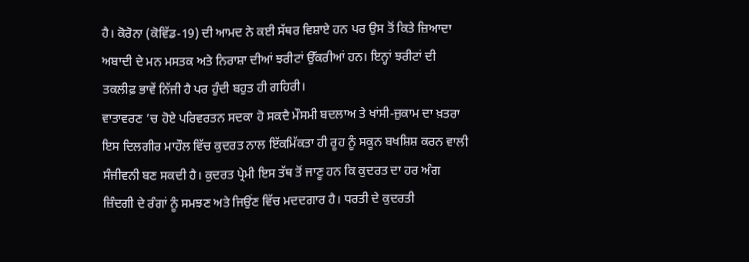ਹੈ। ਕੋਰੋਨਾ (ਕੋਵਿੱਡ-19) ਦੀ ਆਮਦ ਨੇ ਕਈ ਸੱਥਰ ਵਿਸ਼ਾਏ ਹਨ ਪਰ ਉਸ ਤੋਂ ਕਿਤੇ ਜ਼ਿਆਦਾ ਅਬਾਦੀ ਦੇ ਮਨ ਮਸਤਕ ਅਤੇ ਨਿਰਾਸ਼ਾ ਦੀਆਂ ਝਰੀਟਾਂ ਉੱਕਰੀਆਂ ਹਨ। ਇਨ੍ਹਾਂ ਝਰੀਟਾਂ ਦੀ ਤਕਲੀਫ਼ ਭਾਵੇਂ ਨਿੱਜੀ ਹੈ ਪਰ ਹੁੰਦੀ ਬਹੁਤ ਹੀ ਗਹਿਰੀ।
ਵਾਤਾਵਰਣ ’ਚ ਹੋਏ ਪਰਿਵਰਤਨ ਸਦਕਾ ਹੋ ਸਕਦੈ ਮੌਸਮੀ ਬਦਲਾਅ ਤੇ ਖਾਂਸੀ-ਜ਼ੁਕਾਮ ਦਾ ਖ਼ਤਰਾ
ਇਸ ਦਿਲਗੀਰ ਮਾਹੌਲ ਵਿੱਚ ਕੁਦਰਤ ਨਾਲ ਇੱਕਮਿੱਕਤਾ ਹੀ ਰੂਹ ਨੂੰ ਸਕੂਨ ਬਖਸ਼ਿਸ਼ ਕਰਨ ਵਾਲੀ ਸੰਜੀਵਨੀ ਬਣ ਸਕਦੀ ਹੈ। ਕੁਦਰਤ ਪ੍ਰੇਮੀ ਇਸ ਤੱਥ ਤੋਂ ਜਾਣੂ ਹਨ ਕਿ ਕੁਦਰਤ ਦਾ ਹਰ ਅੰਗ ਜ਼ਿੰਦਗੀ ਦੇ ਰੰਗਾਂ ਨੂੰ ਸਮਝਣ ਅਤੇ ਜਿਉਂਣ ਵਿੱਚ ਮਦਦਗਾਰ ਹੈ। ਧਰਤੀ ਦੇ ਕੁਦਰਤੀ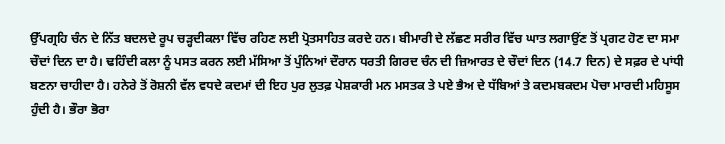ਉੱਪਗ੍ਰਹਿ ਚੰਨ ਦੇ ਨਿੱਤ ਬਦਲਦੇ ਰੂਪ ਚੜ੍ਹਦੀਕਲਾ ਵਿੱਚ ਰਹਿਣ ਲਈ ਪ੍ਰੋਤਸਾਹਿਤ ਕਰਦੇ ਹਨ। ਬੀਮਾਰੀ ਦੇ ਲੱਛਣ ਸਰੀਰ ਵਿੱਚ ਘਾਤ ਲਗਾਉਂਣ ਤੋਂ ਪ੍ਰਗਟ ਹੋਣ ਦਾ ਸਮਾ ਚੌਦਾਂ ਦਿਨ ਦਾ ਹੈ। ਢਹਿੰਦੀ ਕਲਾ ਨੂੰ ਪਸਤ ਕਰਨ ਲਈ ਮੱਸਿਆ ਤੋਂ ਪੁੰਨਿਆਂ ਦੌਰਾਨ ਧਰਤੀ ਗਿਰਦ ਚੰਨ ਦੀ ਜ਼ਿਆਰਤ ਦੇ ਚੌਦਾਂ ਦਿਨ (14.7 ਦਿਨ) ਦੇ ਸਫ਼ਰ ਦੇ ਪਾਂਧੀ ਬਣਨਾ ਚਾਹੀਦਾ ਹੈ। ਹਨੇਰੇ ਤੋਂ ਰੋਸ਼ਨੀ ਵੱਲ ਵਧਦੇ ਕਦਮਾਂ ਦੀ ਇਹ ਪੁਰ ਲੁਤਫ਼ ਪੇਸ਼ਕਾਰੀ ਮਨ ਮਸਤਕ ਤੇ ਪਏ ਭੈਅ ਦੇ ਧੱਬਿਆਂ ਤੇ ਕਦਮਬਕਦਮ ਪੋਚਾ ਮਾਰਦੀ ਮਹਿਸੂਸ ਹੁੰਦੀ ਹੈ। ਭੌਰਾ ਭੋਰਾ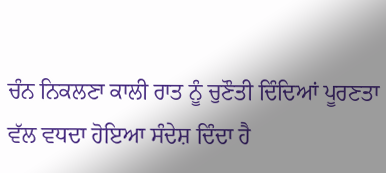ਚੰਨ ਨਿਕਲਣਾ ਕਾਲੀ ਰਾਤ ਨੂੰ ਚੁਣੌਤੀ ਦਿੰਦਿਆਂ ਪੂਰਣਤਾ ਵੱਲ ਵਧਦਾ ਹੋਇਆ ਸੰਦੇਸ਼ ਦਿੰਦਾ ਹੈ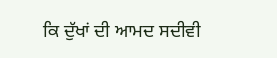ਕਿ ਦੁੱਖਾਂ ਦੀ ਆਮਦ ਸਦੀਵੀ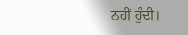ਨਹੀਂ ਹੁੰਦੀ।